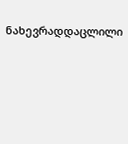ნახევრადდაცლილი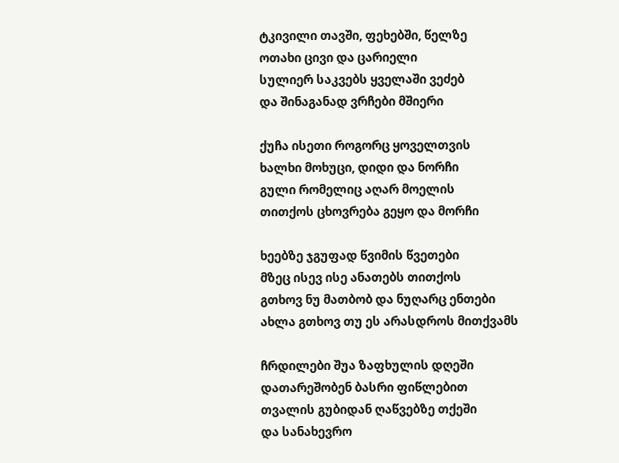ტკივილი თავში, ფეხებში, წელზე
ოთახი ცივი და ცარიელი
სულიერ საკვებს ყველაში ვეძებ
და შინაგანად ვრჩები მშიერი

ქუჩა ისეთი როგორც ყოველთვის
ხალხი მოხუცი, დიდი და ნორჩი
გული რომელიც აღარ მოელის
თითქოს ცხოვრება გეყო და მორჩი

ხეებზე ჯგუფად წვიმის წვეთები
მზეც ისევ ისე ანათებს თითქოს
გთხოვ ნუ მათბობ და ნუღარც ენთები
ახლა გთხოვ თუ ეს არასდროს მითქვამს

ჩრდილები შუა ზაფხულის დღეში
დათარეშობენ ბასრი ფიწლებით
თვალის გუბიდან ღაწვებზე თქეში
და სანახევრო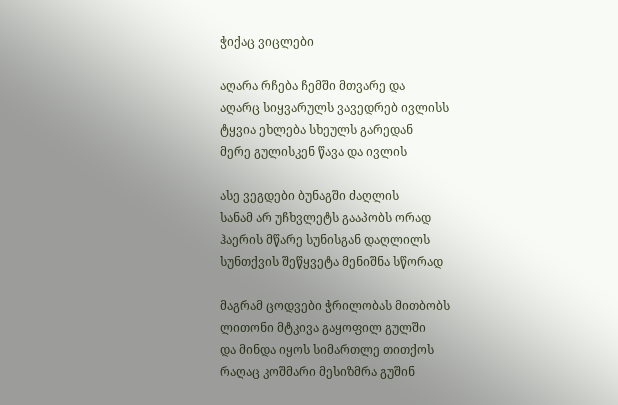ჭიქაც ვიცლები

აღარა რჩება ჩემში მთვარე და
აღარც სიყვარულს ვავედრებ ივლისს
ტყვია ეხლება სხეულს გარედან
მერე გულისკენ წავა და ივლის

ასე ვეგდები ბუნაგში ძაღლის
სანამ არ უჩხვლეტს გააპობს ორად
ჰაერის მწარე სუნისგან დაღლილს
სუნთქვის შეწყვეტა მენიშნა სწორად

მაგრამ ცოდვები ჭრილობას მითბობს
ლითონი მტკივა გაყოფილ გულში
და მინდა იყოს სიმართლე თითქოს
რაღაც კოშმარი მესიზმრა გუშინ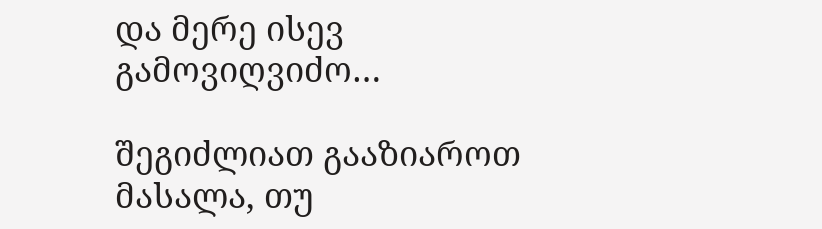და მერე ისევ გამოვიღვიძო…

შეგიძლიათ გააზიაროთ მასალა, თუ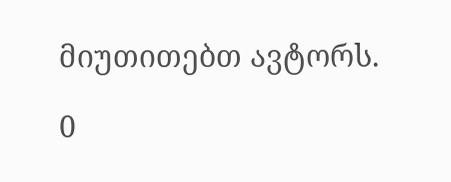მიუთითებთ ავტორს.

0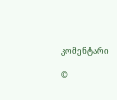კომენტარი

©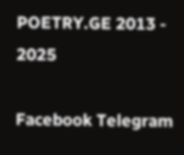POETRY.GE 2013 - 2025

Facebook Telegram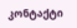კონტაქტი